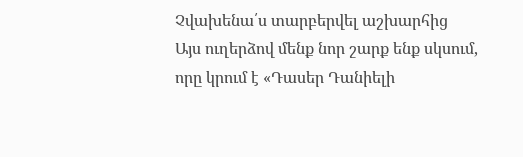Չվախենա՛ս տարբերվել աշխարհից
Այս ուղերձով մենք նոր շարք ենք սկսում, որը կրում է «Դասեր Դանիելի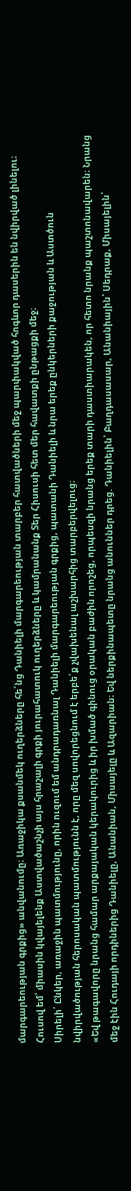մարգարեության գրքից» անվանումը։ Առաջիկա քսանմեկ ուղերձները հե՛նց Դանիելի մարգարեության տարբեր հատվածների մեջ պարփակված հոգևոր դասերին են նվիրված լինելու։ Հուսով եմ՝ միասին կվայելենք Աստվածաշնչի այս հրաշալի գրքի յուրահատուկ ուղերձները և կամրանանք Տեր Հիսուսի հետ մեր հավատքի ընթացքի մեջ։
Սիրելի՛ Ընկեր, առաջին պատմությունը, որին ուզում եմ անդրադառնալ Դանիելի մարգարեության գրքից, պատանի Դանիելի և նրա երեք ընկերների քաջության և Աստծուն նվիրվածության հերոսական պատմությունն է, որը մեզ սովորեցնում է երբե՛ք չվախենալ աշխարհից տարբերվելուց։
«Եվ թագավորը նրանց համար արքայական կերակուրից և իր խմած գինուց օրական բաժին որոշեց, որպեսզի նրանց երեք տարի դաստիարակեն, որ հետո նրանք պաշտոնավարեն։ Նրանց մեջ էին Հուդայի որդիներից Դանիելը, Անանիան, Միսայելը և Ազարիան։ Եվ ներքինապետը նրանց անուններ դրեց. Դանիելին՝ Բաղդասասար, Անանիային՝ Սեդրաք, Միսայելին՝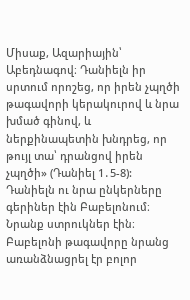Միսաք, Ազարիային՝ Աբեդնագով։ Դանիելն իր սրտում որոշեց, որ իրեն չպղծի թագավորի կերակուրով և նրա խմած գինով, և ներքինապետին խնդրեց, որ թույլ տա՝ դրանցով իրեն չպղծի» (Դանիել 1․5-8):
Դանիելն ու նրա ընկերները գերիներ էին Բաբելոնում։ Նրանք ստրուկներ էին։ Բաբելոնի թագավորը նրանց առանձնացրել էր բոլոր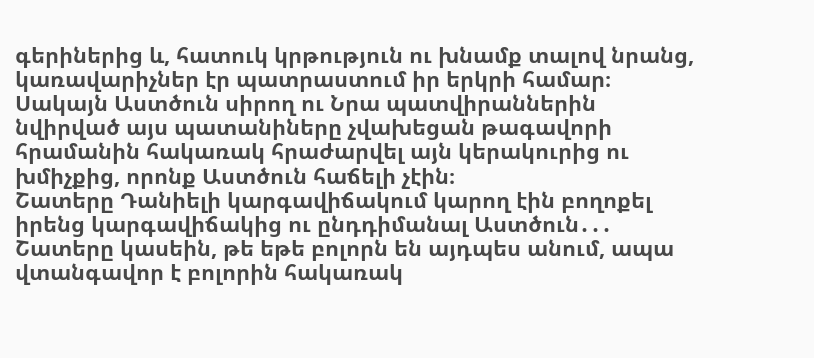գերիներից և, հատուկ կրթություն ու խնամք տալով նրանց, կառավարիչներ էր պատրաստում իր երկրի համար։ Սակայն Աստծուն սիրող ու Նրա պատվիրաններին նվիրված այս պատանիները չվախեցան թագավորի հրամանին հակառակ հրաժարվել այն կերակուրից ու խմիչքից, որոնք Աստծուն հաճելի չէին։
Շատերը Դանիելի կարգավիճակում կարող էին բողոքել իրենց կարգավիճակից ու ընդդիմանալ Աստծուն․․․ Շատերը կասեին, թե եթե բոլորն են այդպես անում, ապա վտանգավոր է բոլորին հակառակ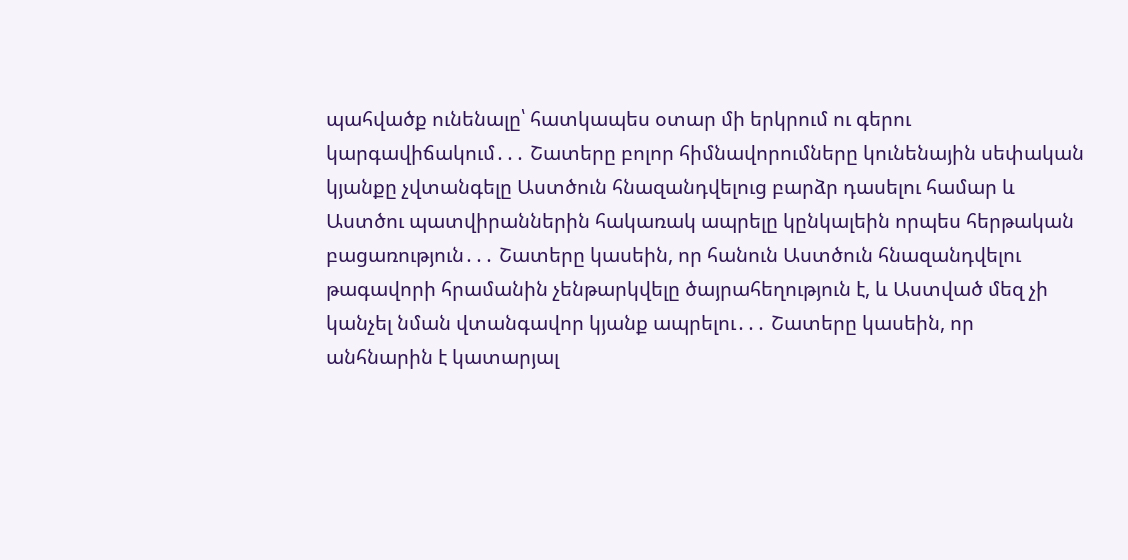պահվածք ունենալը՝ հատկապես օտար մի երկրում ու գերու կարգավիճակում․․․ Շատերը բոլոր հիմնավորումները կունենային սեփական կյանքը չվտանգելը Աստծուն հնազանդվելուց բարձր դասելու համար և Աստծու պատվիրաններին հակառակ ապրելը կընկալեին որպես հերթական բացառություն․․․ Շատերը կասեին, որ հանուն Աստծուն հնազանդվելու թագավորի հրամանին չենթարկվելը ծայրահեղություն է, և Աստված մեզ չի կանչել նման վտանգավոր կյանք ապրելու․․․ Շատերը կասեին, որ անհնարին է կատարյալ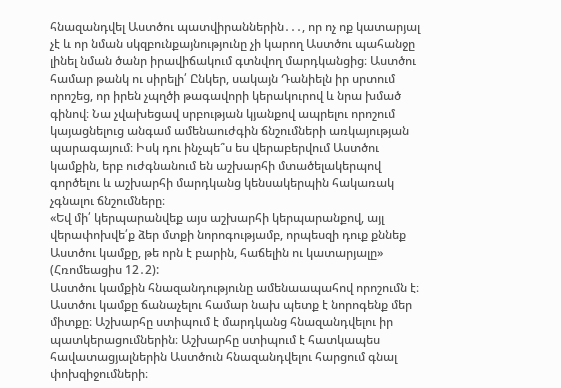հնազանդվել Աստծու պատվիրաններին․․․, որ ոչ ոք կատարյալ չէ և որ նման սկզբունքայնությունը չի կարող Աստծու պահանջը լինել նման ծանր իրավիճակում գտնվող մարդկանցից։ Աստծու համար թանկ ու սիրելի՛ Ընկեր, սակայն Դանիելն իր սրտում որոշեց, որ իրեն չպղծի թագավորի կերակուրով և նրա խմած գինով։ Նա չվախեցավ սրբության կյանքով ապրելու որոշում կայացնելուց անգամ ամենաուժգին ճնշումների առկայության պարագայում։ Իսկ դու ինչպե՞ս ես վերաբերվում Աստծու կամքին, երբ ուժգնանում են աշխարհի մտածելակերպով գործելու և աշխարհի մարդկանց կենսակերպին հակառակ չգնալու ճնշումները։
«Եվ մի՛ կերպարանվեք այս աշխարհի կերպարանքով, այլ վերափոխվե՛ք ձեր մտքի նորոգությամբ, որպեսզի դուք քննեք Աստծու կամքը, թե որն է բարին, հաճելին ու կատարյալը» (Հռոմեացիս 12․2):
Աստծու կամքին հնազանդությունը ամենաապահով որոշումն է։ Աստծու կամքը ճանաչելու համար նախ պետք է նորոգենք մեր միտքը։ Աշխարհը ստիպում է մարդկանց հնազանդվելու իր պատկերացումներին։ Աշխարհը ստիպում է հատկապես հավատացյալներին Աստծուն հնազանդվելու հարցում գնալ փոխզիջումների։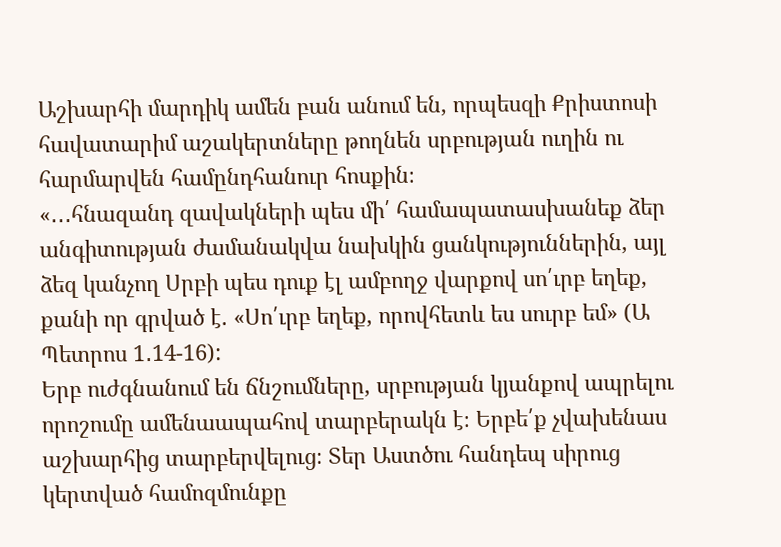Աշխարհի մարդիկ ամեն բան անում են, որպեսզի Քրիստոսի հավատարիմ աշակերտները թողնեն սրբության ուղին ու հարմարվեն համընդհանուր հոսքին։
«․․․հնազանդ զավակների պես մի՛ համապատասխանեք ձեր անգիտության ժամանակվա նախկին ցանկություններին, այլ ձեզ կանչող Սրբի պես դուք էլ ամբողջ վարքով սո՛ւրբ եղեք, քանի որ գրված է. «Սո՛ւրբ եղեք, որովհետև ես սուրբ եմ» (Ա Պետրոս 1․14-16):
Երբ ուժգնանում են ճնշումները, սրբության կյանքով ապրելու որոշումը ամենաապահով տարբերակն է։ Երբե՛ք չվախենաս աշխարհից տարբերվելուց։ Տեր Աստծու հանդեպ սիրուց կերտված համոզմունքը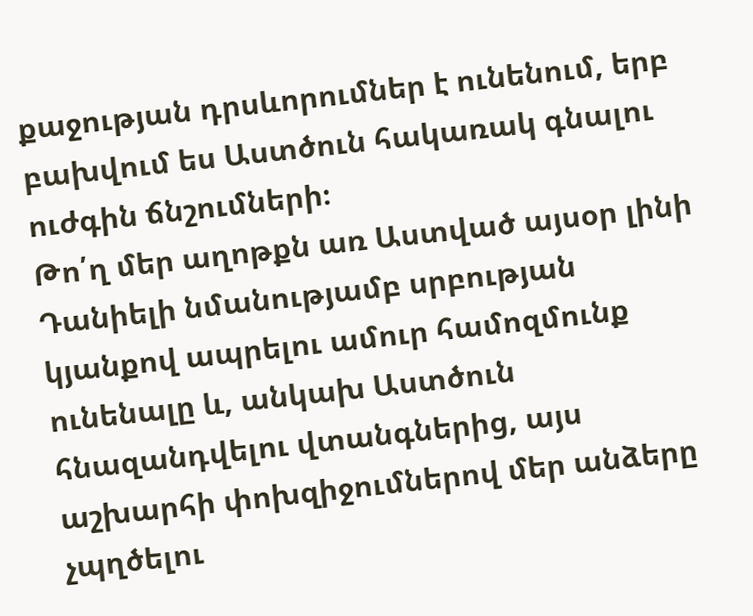քաջության դրսևորումներ է ունենում, երբ բախվում ես Աստծուն հակառակ գնալու ուժգին ճնշումների։
Թո՛ղ մեր աղոթքն առ Աստված այսօր լինի Դանիելի նմանությամբ սրբության կյանքով ապրելու ամուր համոզմունք ունենալը և, անկախ Աստծուն հնազանդվելու վտանգներից, այս աշխարհի փոխզիջումներով մեր անձերը չպղծելու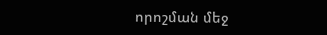որոշման մեջ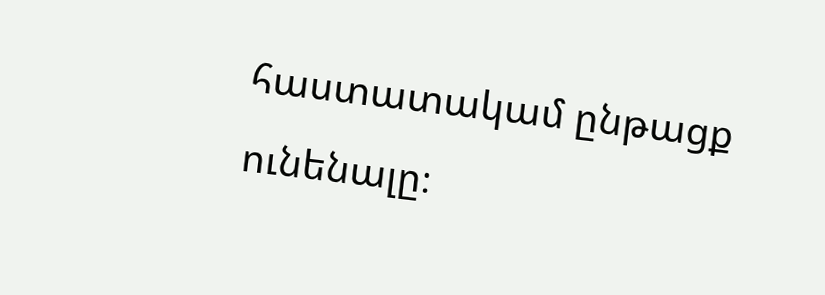հաստատակամ ընթացք ունենալը։